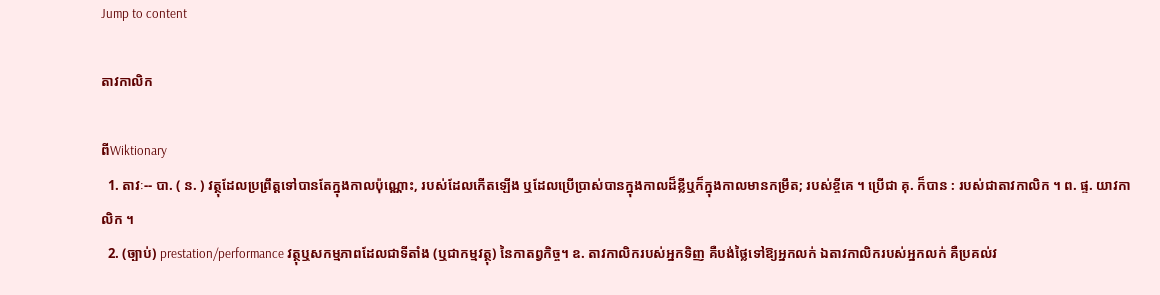Jump to content

តាវកាលិក

ពីWiktionary
  1. តាវៈ-- បា. ( ន. ) វត្ថុដែលប្រព្រឹត្តទៅបានតែក្នុងកាលប៉ុណ្ណោះ, របស់ដែលកើតឡើង ឬដែលប្រើប្រាស់បានក្នុងកាលដ៏ខ្លីឬក៏ក្នុងកាលមានកម្រឹត; របស់ខ្ចីគេ ។ ប្រើជា គុ. ក៏បាន : របស់ជាតាវកាលិក ។ ព. ផ្ទ. យាវកាលិក ។
  2. (ច្បាប់) prestation/performance វត្ថុឬសកម្មភាពដែលជាទីតាំង (ឬជាកម្មវត្ថុ) នៃកាតព្វកិច្ច។ ឧ. តាវកាលិករបស់អ្នកទិញ គឺបង់ថ្លៃទៅឱ្យអ្នកលក់ ឯតាវកាលិករបស់អ្នកលក់ គឺប្រគល់វ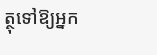ត្ថុទៅឱ្យអ្នក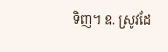ទិញ។ ឧ. ស្រូវដែ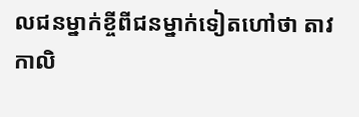លជនម្នាក់ខ្ចីពីជនម្នាក់ទៀតហៅថា តាវកាលិ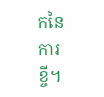កនៃការខ្ចី។